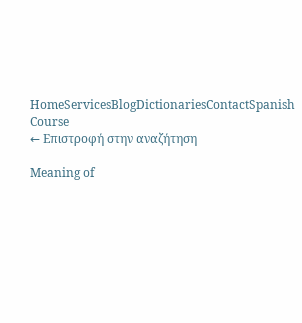HomeServicesBlogDictionariesContactSpanish Course
← Επιστροφή στην αναζήτηση

Meaning of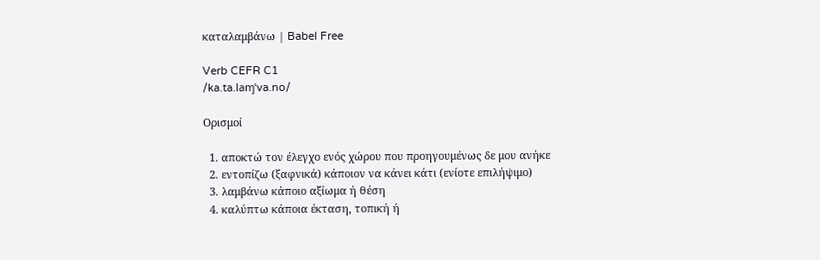καταλαμβάνω | Babel Free

Verb CEFR C1
/ka.ta.laɱˈva.no/

Ορισμοί

  1. αποκτώ τον έλεγχο ενός χώρου που προηγουμένως δε μου ανήκε
  2. εντοπίζω (ξαφνικά) κάποιον να κάνει κάτι (ενίοτε επιλήψιμο)
  3. λαμβάνω κάποιο αξίωμα ή θέση
  4. καλύπτω κάποια έκταση, τοπική ή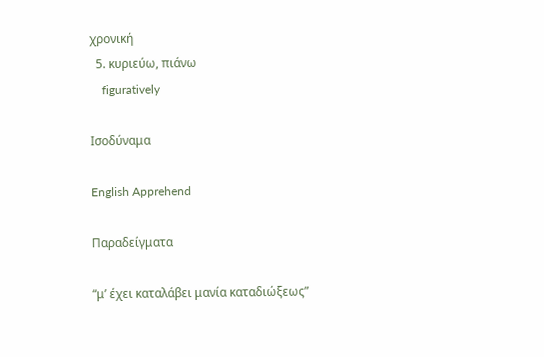χρονική
  5. κυριεύω, πιάνω
    figuratively

Ισοδύναμα

English Apprehend

Παραδείγματα

“μ’ έχει καταλάβει μανία καταδιώξεως”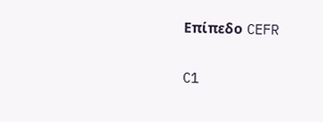Επίπεδο CEFR

C1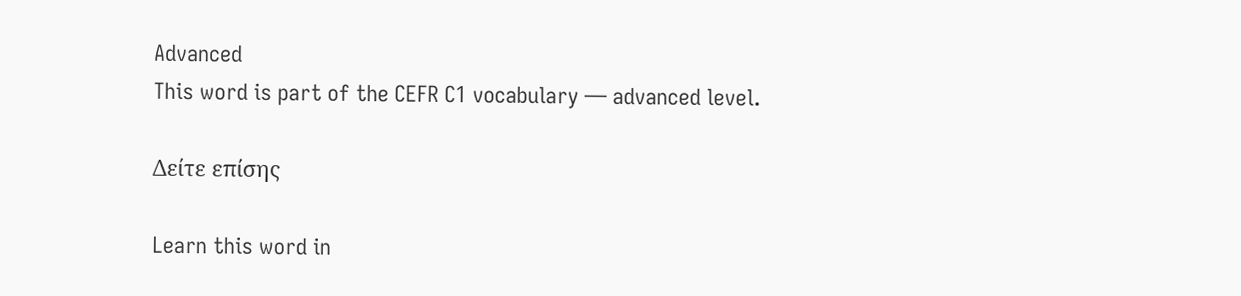Advanced
This word is part of the CEFR C1 vocabulary — advanced level.

Δείτε επίσης

Learn this word in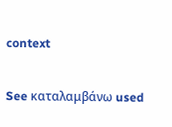context

See καταλαμβάνω used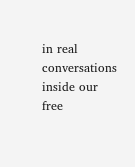in real conversations inside our free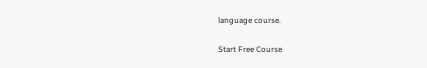language course.

Start Free Course